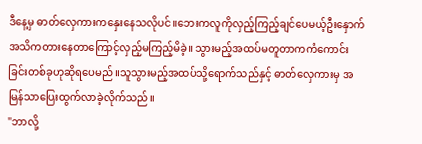ဒီနေ့မှ ဓာတ်လှေကားကနှေးနေသလိုပင်။ဘေးကလူကိုလှည့်ကြည့်ချင်ပေမယ့်ဦးနှောက်အသိကတားနေတာကြောင့်လှည့်မကြည့်မိခဲ့။ သွားမည့်အထပ်မတူတာကကံကောင်းခြင်းတစ်ခုဟုဆိုရပေမည်။သူသွားမည့်အထပ်သို့ရောက်သည်နှင့် ဓာတ်လှေကားမှ အမြန်သာပြေးထွက်လာခဲ့လိုက်သည်။
"ဘာလို့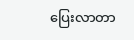ပြေးလာတာ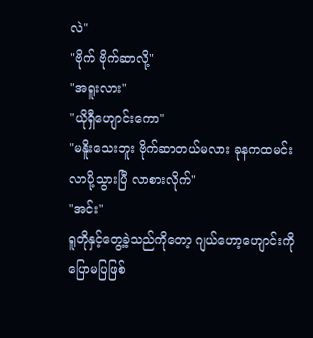လဲ"
"ဗိုက် ဗိုက်ဆာလို့"
"အရူးလား"
"ယိုရှီဟျောင်းကော"
"မနိူးသေးဘူး ဗိုက်ဆာတယ်မလား ခုနကထမင်းလာပို့သွားပြီ လာစားလိုက်"
"အင်း"
ရူတိုနှင့်တွေ့ခဲ့သည်ကိုတော့ ဂျယ်ဟော့ဟျောင်းကိုပြောမပြဖြစ်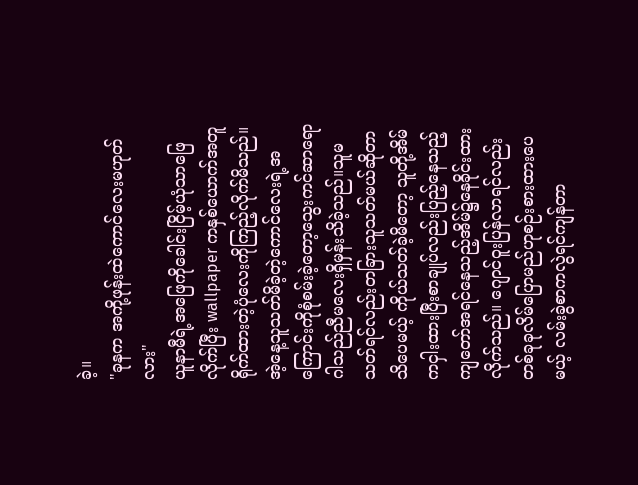ခဲ့။
"ခုနက အကို့ဖုန်းထဲကောင်လေးမဟုတ်လား"
ယူနာမီရဲ့အဖြေကိုခေါင်းငြိမ့်ယုံသာဖြေလိုက်ပြီး wallpaper ကနှစ်ယောက်အတူရိုက်ထားတဲ့ပုံလေးကိုကြည့်လိုက်မိသည်။ အဲ့နေ့သူသတ်မိခဲ့တဲ့ကောင်လေးရဲ့အကြောင်းကိုစုံစမ်းခဲ့တော့သွေးကင်ဆာရောဂါသည်ညီမလေးရှိမှန်းသိခဲ့သည်။သူမသတ်ရင်လည်းတခြားသူသတ်မယ်ဆိုတာသိပေမယ့် ကိုယ်သတ်ခဲ့မိတော့ သူတို့အိမ်ကငှါးထားပြီးစာချုပ်လည်းပြည့်နေသည့် ကျတော်အရင်နေသည့်အိမ်၌နေခိုင်းထားလိုက်သည်။ ဂျောင်ဝူးပြန်လာရင်လည်းတစ်ခုခုလိမ်ပြောမည်ဟုစဉ်းစားထားပေမယ့် လမ်းခွဲစာကလွဲရင်ကျန်တာ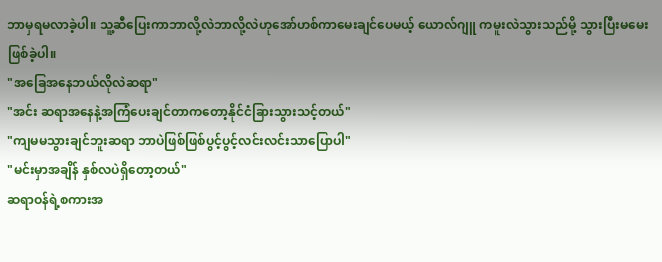ဘာမှရမလာခဲ့ပါ။ သူ့ဆီပြေးကာဘာလို့လဲဘာလို့လဲဟုအော်ဟစ်ကာမေးချင်ပေမယ့် ယောလ်ဂျူ ကမူးလဲသွားသည်မို့ သွားပြီးမမေးဖြစ်ခဲ့ပါ။
"အခြေအနေဘယ်လိုလဲဆရာ"
"အင်း ဆရာအနေနဲ့အကြံပေးချင်တာကတော့နိုင်ငံခြားသွားသင့်တယ်"
"ကျမမသွားချင်ဘူးဆရာ ဘာပဲဖြစ်ဖြစ်ပွင့်ပွင့်လင်းလင်းသာပြောပါ"
"မင်းမှာအချိန် နှစ်လပဲရှိတော့တယ်"
ဆရာဝန်ရဲ့စကားအ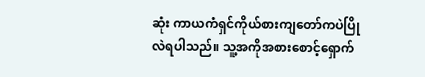ဆုံး ကာယကံရှင်ကိုယ်စားကျတော်ကပဲပြိုလဲရပါသည်။ သူ့အကိုအစားစောင့်ရှောက်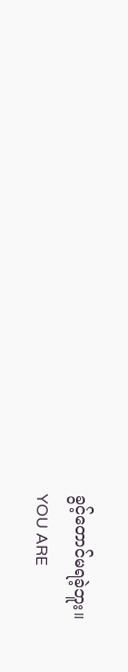ခွင့်တောင်မရခဲ့ဘူး။
YOU ARE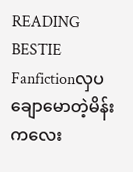READING
BESTIE
Fanfictionလှပချောမောတဲ့မိန်းကလေး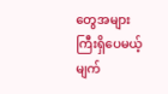တွေအများကြီးရှိပေမယ့် မျက်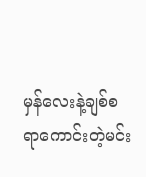မှန်လေးနဲ့ချစ်စရာကောင်းတဲ့မင်း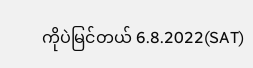ကိုပဲမြင်တယ် 6.8.2022(SAT)